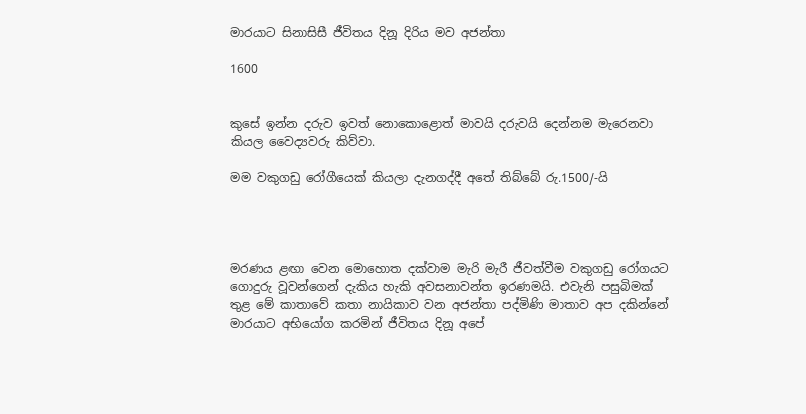මාරයාට සිනාසිසී ජීවිතය දිනූ දිරිය මව අජන්තා

1600


කුසේ ඉන්න දරුව ඉවත් නොකොළොත් මාවයි දරුවයි දෙන්නම මැරෙනවා කියල වෛද්‍යවරු කිව්වා.

මම වකුගඩු රෝගීයෙක් කියලා දැනගද්දී අතේ තිබ්බේ රු.1500/-යි




මරණය ළඟා වෙන මොහොත දක්වාම මැරි මැරී ජීවත්වීම වකුගඩු රෝගයට ගොදුරු වූවන්ගෙන් දැකිය හැකි අවසනාවන්ත ඉරණමයි. එවැනි පසුබිමක් තුළ මේ කාතාවේ කතා නායිකාව වන අජන්තා පද්මිණි මාතාව අප දකින්නේ මාරයාට අභියෝග කරමින් ජීවිතය දිනූ අපේ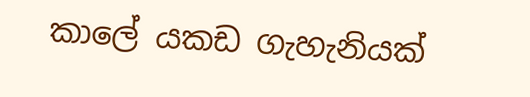කාලේ යකඩ ගැහැනියක්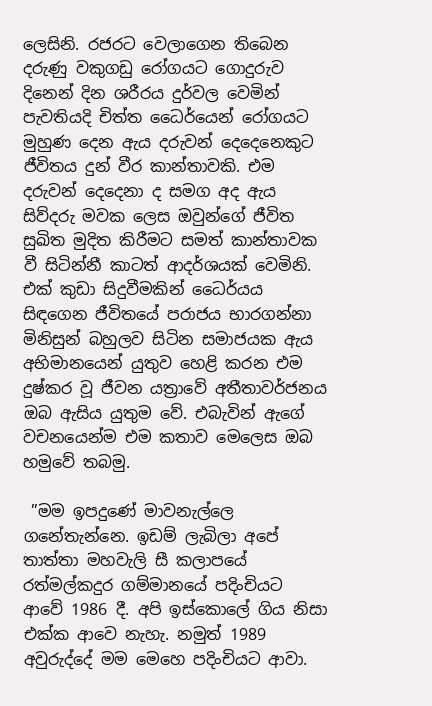ලෙසිනි. රජරට වෙලාගෙන තිබෙන දරුණු වකුගඩු රෝගයට ගොදුරුව දිනෙන් දින ශරීරය දුර්වල වෙමින් පැවතියදි චිත්ත ධෛර්යෙන් රෝගයට මුහුණ දෙන ඇය දරුවන් දෙදෙනෙකුට ජීවිතය දුන් වීර කාන්තාවකි. එම දරුවන් දෙදෙනා ද සමග අද ඇය සිව්දරු මවක ලෙස ඔවුන්ගේ ජීවිත සුඛිත මුදිත කිරීමට සමත් කාන්තාවක වී සිටින්නී කාටත් ආදර්ශයක් වෙමිනි. එක් කුඩා සිදුවීමකින් ධෛර්යය සිඳගෙන ජීවිතයේ පරාජය භාරගන්නා මිනිසුන් බහුලව සිටින සමාජයක ඇය අභිමානයෙන් යුතුව හෙළි කරන එම දුෂ්කර වූ ජීවන යත්‍රාවේ අතීතාවර්ජනය ඔබ ඇසිය යුතුම වේ. එබැවින් ඇගේ වචනයෙන්ම එම කතාව මෙලෙස ඔබ හමුවේ තබමු.

 ”මම ඉපදුණේ මාවනැල්ලෙ ගනේතැන්නෙ. ඉඩම් ලැබිලා අපේ තාත්තා මහවැලි සී කලාපයේ රත්මල්කදුර ගම්මානයේ පදිංචියට ආවේ 1986 දී. අපි ඉස්කොලේ ගිය නිසා එක්ක ආවෙ නැහැ. නමුත් 1989 අවුරුද්දේ මම මෙහෙ පදිංචියට ආවා.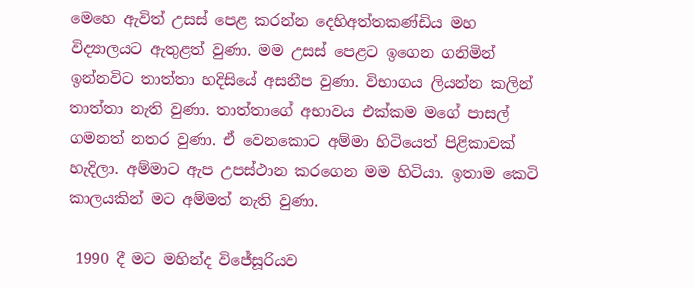මෙහෙ ඇවිත් උසස් පෙළ කරන්න දෙහිඅත්තකණ්ඩිය මහ විද්‍යාලයට ඇතුළත් වුණා. මම උසස් පෙළට ඉගෙන ගනිමින් ඉන්නවිට තාත්තා හදිසියේ අසනීප වුණා. විභාගය ලියන්න කලින් තාත්තා නැති වුණා. තාත්තාගේ අභාවය එක්කම මගේ පාසල් ගමනත් නතර වුණා. ඒ වෙනකොට අම්මා හිටියෙත් පිළිකාවක් හැදිලා. අම්මාට ඇප උපස්ථාන කරගෙන මම හිටියා. ඉතාම කෙටි කාලයකින් මට අම්මත් නැති වුණා.

 1990 දී මට මහින්ද විජේසූරියව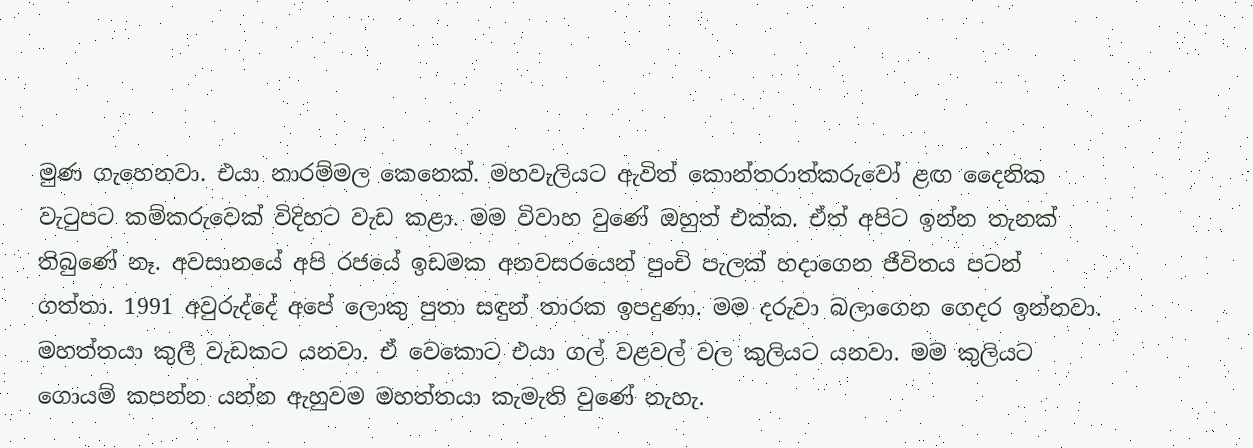මුණ ගැහෙනවා. එයා නාරම්මල කෙනෙක්. මහවැලියට ඇවිත් කොන්තරාත්කරුවෝ ළඟ දෛනික වැටුපට කම්කරුවෙක් විදිහට වැඩ කළා. මම විවාහ වුණේ ඔහුත් එක්ක. ඒත් අපිට ඉන්න තැනක් තිබුණේ නෑ. අවසානයේ අපි රජයේ ඉඩමක අනවසරයෙන් පුංචි පැලක් හදාගෙන ජීවිතය පටන් ගත්තා. 1991 අවුරුද්දේ අපේ ලොකු පුතා සඳුන් තාරක ඉපදුණා. මම දරුවා බලාගෙන ගෙදර ඉන්නවා. මහත්තයා කුලී වැඩකට යනවා. ඒ වෙකොට එයා ගල් වළවල් වල කුලියට යනවා. මම කුලියට ගොයම් කපන්න යන්න ඇහුවම මහත්තයා කැමැති වුණේ නැහැ.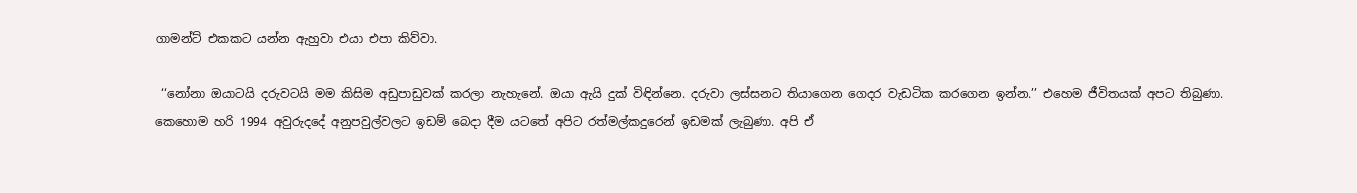ගාමන්ට් එකකට යන්න ඇහුවා එයා එපා කිව්වා.

 ‘‘නෝනා ඔයාටයි දරුවටයි මම කිසිම අඩුපාඩුවක් කරලා නැහැනේ. ඔයා ඇයි දුක් විඳින්නෙ. දරුවා ලස්සනට තියාගෙන ගෙදර වැඩටික කරගෙන ඉන්න.’’ එහෙම ජීවිතයක් අපට තිබුණා. කෙහොම හරි 1994 අවුරුදදේ අනුපවුල්වලට ඉඩම් බෙදා දීම යටතේ අපිට රත්මල්කදුරෙන් ඉඩමක් ලැබුණා. අපි ඒ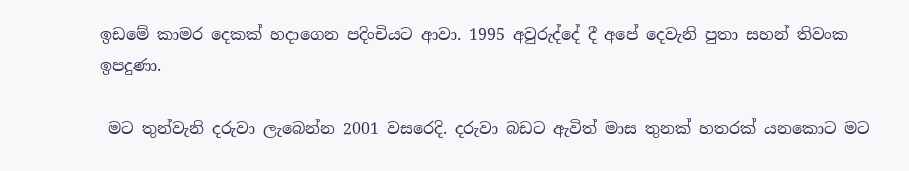ඉඩමේ කාමර දෙකක් හදාගෙන පදිංචියට ආවා. 1995 අවුරුද්දේ දී අපේ දෙවැනි පුතා සහන් තිවංක ඉපදුණා.

 මට තුන්වැනි දරුවා ලැබෙන්න 2001 වසරෙදි. දරුවා බඩට ඇවිත් මාස තුනක් හතරක් යනකොට මට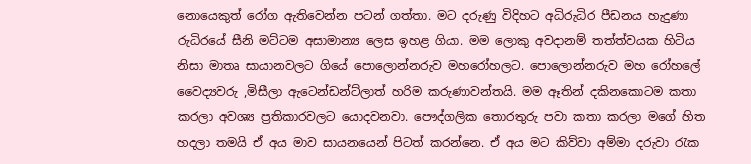නොයෙකුත් රෝග ඇතිවෙන්න පටන් ගත්තා. මට දරුණු විදිහට අධිරුධිර පීඩනය හැදුණා රුධිරයේ සීනි මට්ටම අසාමාන්‍ය ලෙස ඉහළ ගියා. මම ලොකු අවදානම් තත්ත්වයක හිටිය නිසා මාතෘ සායානවලට ගියේ පොලොන්නරුව මහරෝහලට. පොලොන්නරුව මහ රෝහලේ වෛද්‍යවරු ,මිසීලා ඇටෙන්ඩන්ට්ලාත් හරිම කරුණාවන්තයි. මම ඈතින් දකිනකොටම කතා කරලා අවශ්‍ය ප්‍රතිකාරවලට යොදවනවා. පෞද්ගලික තොරතුරු පවා කතා කරලා මගේ හිත හදලා තමයි ඒ අය මාව සායනයෙන් පිටත් කරන්නෙ. ඒ අය මට කිව්වා අම්මා දරුවා රැක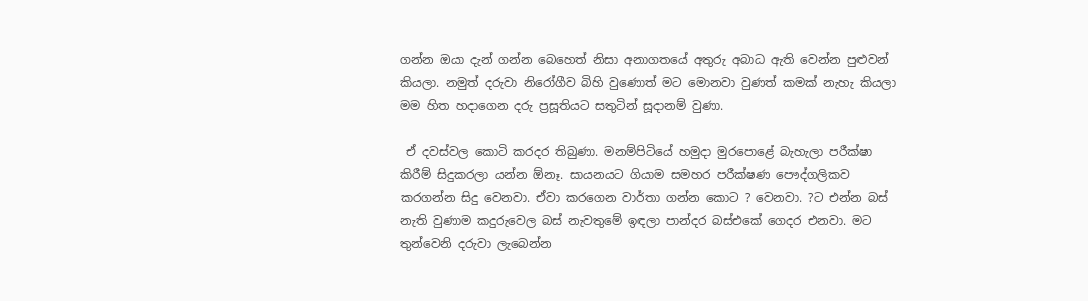ගන්න ඔයා දැන් ගන්න බෙහෙත් නිසා අනාගතයේ අතුරු අබාධ ඇති වෙන්න පුළුවන් කියලා. නමුත් දරුවා නිරෝගීව බිහි වුණොත් මට මොනවා වුණත් කමක් නැහැ කියලා මම හිත හදාගෙන දරු ප්‍රසූතියට සතුටින් සූදානම් වුණා.

 ඒ දවස්වල කොටි කරදර තිබුණා. මනම්පිටියේ හමුදා මුරපොළේ බැහැලා පරීක්ෂා කිරීම් සිදුකරලා යන්න ඕනෑ. සායනයට ගියාම සමහර පරීක්ෂණ පෞද්ගලිකව කරගන්න සිදු වෙනවා. ඒවා කරගෙන වාර්තා ගන්න කොට ? වෙනවා. ?ට එන්න බස් නැති වුණාම කදුරුවෙල බස් නැවතුමේ ඉඳලා පාන්දර බස්එකේ ගෙදර එනවා. මට තුන්වෙනි දරුවා ලැබෙන්න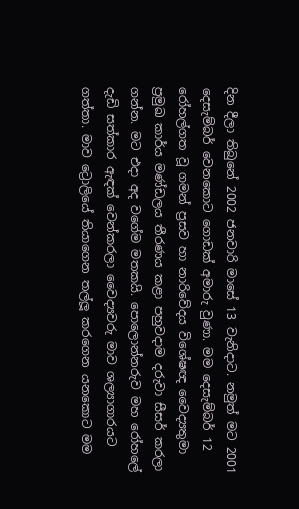දින දීලා තිබුනේ 2002 ජනවාරි මාසේ 13 වැනිදාට. නමුත් මට 2001 දෙසැම්බර් වෙනකොට ගොඩක් අමාරු වුණා. මම දෙසැම්බර් 12 රෝහල්ගත වූ ගමන් ප්‍රසව හා නාරිවේදය විශේෂඥ වෛද්‍යතුමා ප්‍රමුඛ කාර්ය මණ්ඩලය තීරණය කළා පහුවදාම දරුවා සීසර් කරලා ගන්න. මට එදා අද වගේම මතකයි. පොලොන්නරුව මහ රෝහලේ දැඩි සත්කාර ඇඳක් වෙන්කරලා වෛද්‍යවරු මාව ශල්‍යාගාරයට ගත්තා. මාව ට්‍රොලියේ තියාගෙන තල්ලූ කරගෙන යනකොට මම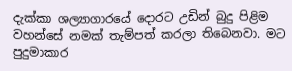දැක්කා ශල්‍යාගාරයේ දොරට උඩින් බුදු පිළිම වහන්සේ නමක් තැම්පත් කරලා තිබෙනවා. මට පුදුමාකාර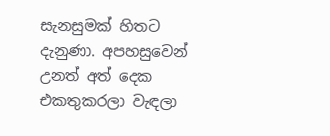සැනසුමක් හිතට දැනුණා. අපහසුවෙන් උනත් අත් දෙක එකතුකරලා වැඳලා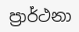ප්‍රාර්ථනා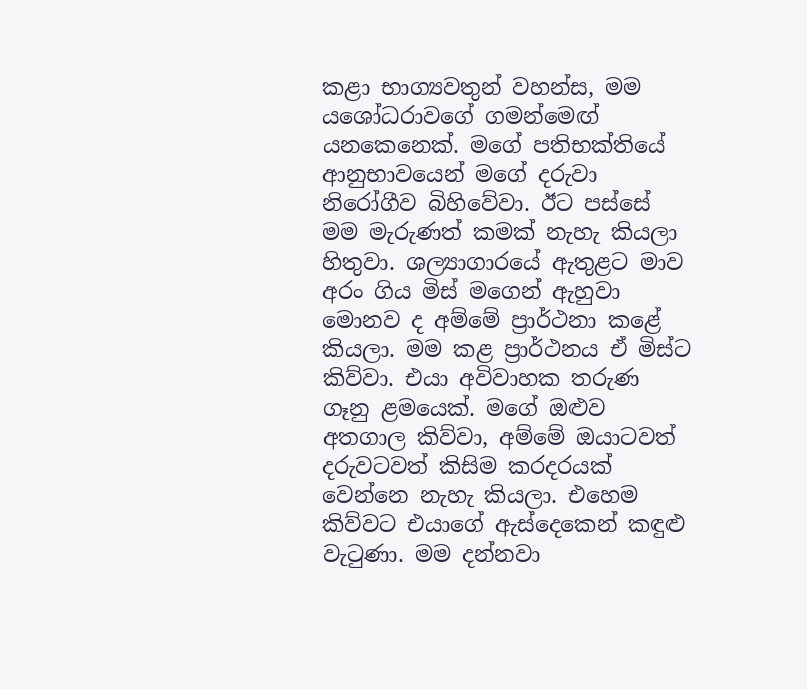කළා භාග්‍යවතුන් වහන්ස, මම යශෝධරාවගේ ගමන්මෙඟ් යනකෙනෙක්. මගේ පතිභක්තියේ ආනුභාවයෙන් මගේ දරුවා නිරෝගීව බිහිවේවා. ඊට පස්සේ මම මැරුණත් කමක් නැහැ කියලා හිතුවා. ශල්‍යාගාරයේ ඇතුළට මාව අරං ගිය මිස් මගෙන් ඇහුවා මොනව ද අම්මේ ප්‍රාර්ථනා කළේ කියලා. මම කළ ප්‍රාර්ථනය ඒ මිස්ට කිව්වා. එයා අවිවාහක තරුණ ගෑනු ළමයෙක්. මගේ ඔළුව අතගාල කිව්වා, අම්මේ ඔයාටවත් දරුවටවත් කිසිම කරදරයක් වෙන්නෙ නැහැ කියලා. එහෙම කිව්වට එයාගේ ඇස්දෙකෙන් කඳුළු වැටුණා. මම දන්නවා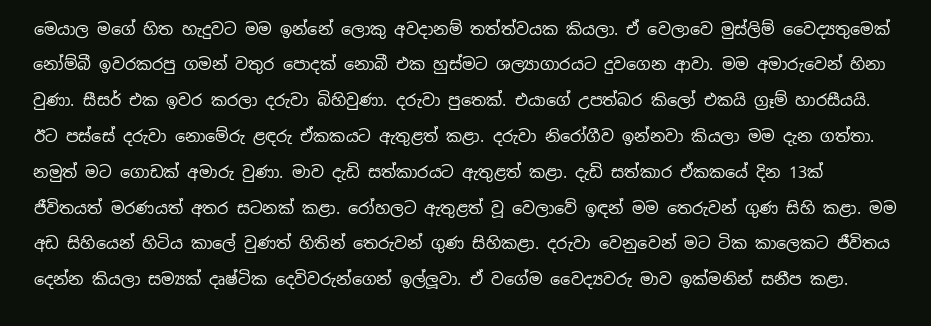මෙයාල මගේ හිත හැදුවට මම ඉන්නේ ලොකු අවදානම් තත්ත්වයක කියලා. ඒ වෙලාවෙ මුස්ලිම් වෛද්‍යතුමෙක් නෝම්බී ඉවරකරපු ගමන් වතුර පොදක් නොබී එක හුස්මට ශල්‍යාගාරයට දුවගෙන ආවා. මම අමාරුවෙන් හිනා වුණා. සීසර් එක ඉවර කරලා දරුවා බිහිවුණා. දරුවා පුතෙක්. එයාගේ උපත්බර කිලෝ එකයි ග්‍රෑම් හාරසීයයි. ඊට පස්සේ දරුවා නොමේරු ළඳරු ඒකකයට ඇතුළත් කළා. දරුවා නිරෝගීව ඉන්නවා කියලා මම දැන ගත්තා. නමුත් මට ගොඩක් අමාරු වුණා. මාව දැඩි සත්කාරයට ඇතුළත් කළා. දැඩි සත්කාර ඒකකයේ දින 13ක් ජීවිතයත් මරණයත් අතර සටනක් කළා. රෝහලට ඇතුළත් වූ වෙලාවේ ඉඳන් මම තෙරුවන් ගුණ සිහි කළා. මම අඩ සිහියෙන් හිටිය කාලේ වුණත් හිතින් තෙරුවන් ගුණ සිහිකළා. දරුවා වෙනුවෙන් මට ටික කාලෙකට ජීවිතය දෙන්න කියලා සම්‍යක් දෘෂ්ටික දෙවිවරුන්ගෙන් ඉල්ලූවා. ඒ වගේම වෛද්‍යවරු මාව ඉක්මනින් සනීප කළා.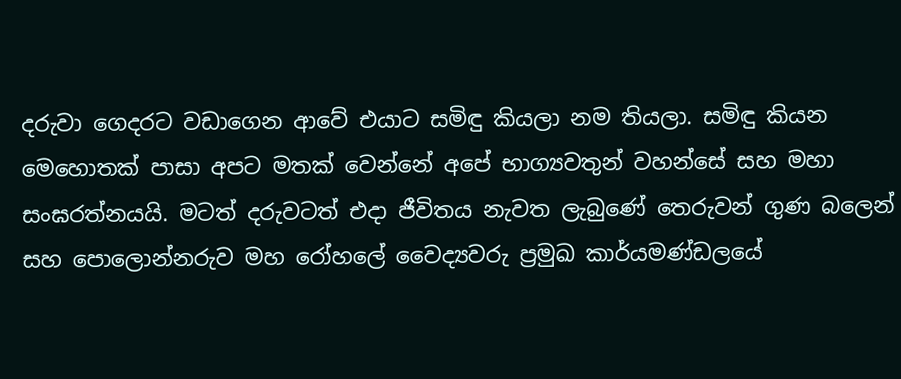දරුවා ගෙදරට වඩාගෙන ආවේ එයාට සමිඳු කියලා නම තියලා. සමිඳු කියන මෙහොතක් පාසා අපට මතක් වෙන්නේ අපේ භාග්‍යවතුන් වහන්සේ සහ මහා සංඝරත්නයයි. මටත් දරුවටත් එදා ජීවිතය නැවත ලැබුණේ තෙරුවන් ගුණ බලෙන් සහ පොලොන්නරුව මහ රෝහලේ වෛද්‍යවරු ප්‍රමුඛ කාර්යමණ්ඩලයේ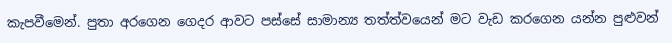කැපවීමෙන්. පුතා අරගෙන ගෙදර ආවට පස්සේ සාමාන්‍ය තත්ත්වයෙන් මට වැඩ කරගෙන යන්න පුළුවන්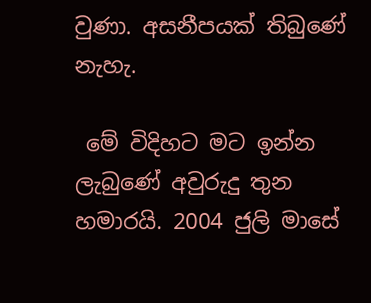වුණා. අසනීපයක් තිබුණේ නැහැ.

 මේ විදිහට මට ඉන්න ලැබුණේ අවුරුදු තුන හමාරයි. 2004 ජුලි මාසේ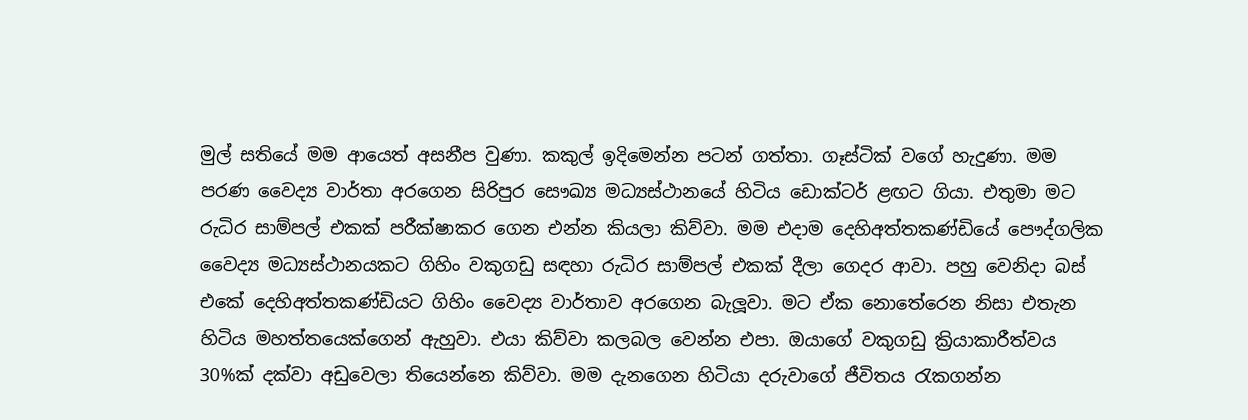මුල් සතියේ මම ආයෙත් අසනීප වුණා. කකුල් ඉදිමෙන්න පටන් ගත්තා. ගෑස්ටික් වගේ හැදුණා. මම පරණ වෛද්‍ය වාර්තා අරගෙන සිරිපුර සෞඛ්‍ය මධ්‍යස්ථානයේ හිටිය ඩොක්ටර් ළඟට ගියා. එතුමා මට රුධිර සාම්පල් එකක් පරීක්ෂාකර ගෙන එන්න කියලා කිව්වා. මම එදාම දෙහිඅත්තකණ්ඩියේ පෞද්ගලික වෛද්‍ය මධ්‍යස්ථානයකට ගිහිං වකුගඩු සඳහා රුධිර සාම්පල් එකක් දීලා ගෙදර ආවා. පහු වෙනිදා බස් එකේ දෙහිඅත්තකණ්ඩියට ගිහිං වෛද්‍ය වාර්තාව අරගෙන බැලූවා. මට ඒක නොතේරෙන නිසා එතැන හිටිය මහත්තයෙක්ගෙන් ඇහුවා. එයා කිව්වා කලබල වෙන්න එපා. ඔයාගේ වකුගඩු ක්‍රියාකාරීත්වය 30%ක් දක්වා අඩුවෙලා තියෙන්නෙ කිව්වා. මම දැනගෙන හිටියා දරුවාගේ ජීවිතය රැකගන්න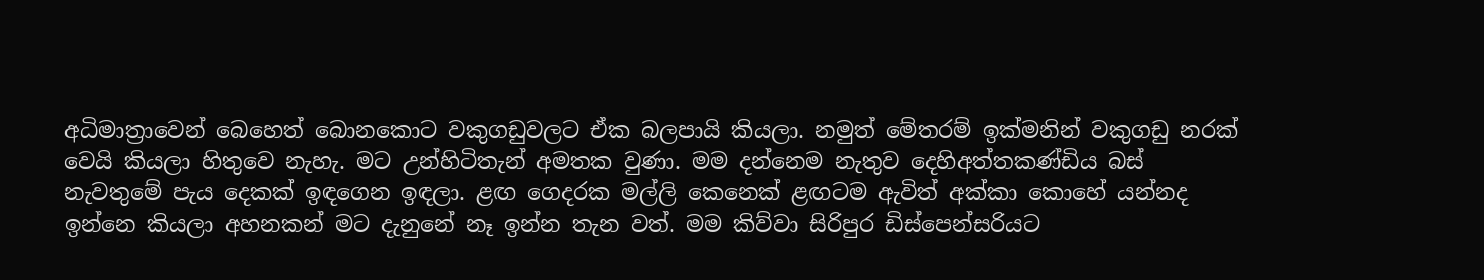අධිමාත්‍රාවෙන් බෙහෙත් බොනකොට වකුගඩුවලට ඒක බලපායි කියලා. නමුත් මේතරම් ඉක්මනින් වකුගඩු නරක් වෙයි කියලා හිතුවෙ නැහැ. මට උන්හිටිතැන් අමතක වුණා. මම දන්නෙම නැතුව දෙහිඅත්තකණ්ඩිය බස් නැවතුමේ පැය දෙකක් ඉඳගෙන ඉඳලා. ළඟ ගෙදරක මල්ලි කෙනෙක් ළඟටම ඇවිත් අක්කා කොහේ යන්නද ඉන්නෙ කියලා අහනකන් මට දැනුනේ නෑ ඉන්න තැන වත්. මම කිව්වා සිරිපුර ඩිස්පෙන්සරියට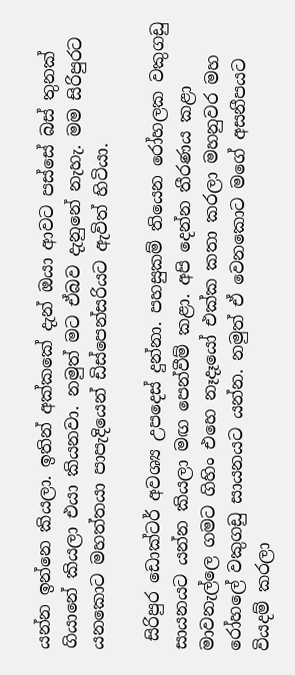යන්න ඉන්නෙ කියලා. ඉතින් අක්කකේ දැන් ඔයා ආවට පස්සේ බස් තුනක් ගියානේ කියලා එයා කියනවා. නමුත් මට ඒබව දැනුනේ නැහැ. මම සිරිපුරට යනකොට මහත්තයා පාපැදියෙන් ඩිස්පෙන්සරියට ඇවිත් හිටියා.

 සිරිපුර ඩොක්ටර් අවශ්‍ය උපදෙස් දුන්නා. පහසුකම් තියෙන රෝහලක වකුගඩු සායනයට යන්න කියලා මඟ පෙන්වීම් කළා. අපි දෙන්න තීරණය කළා මාවනැල්ලෙ ගමට ගිහිං එහෙ නෑදෑයෝ එක්ක කතා කරලා මහනුවර මහ රෝහලේ වකුගඩු සායනයට යන්න. නමුත් ඒ වෙනකොට මගේ අසනීපයට වියදම් කරලා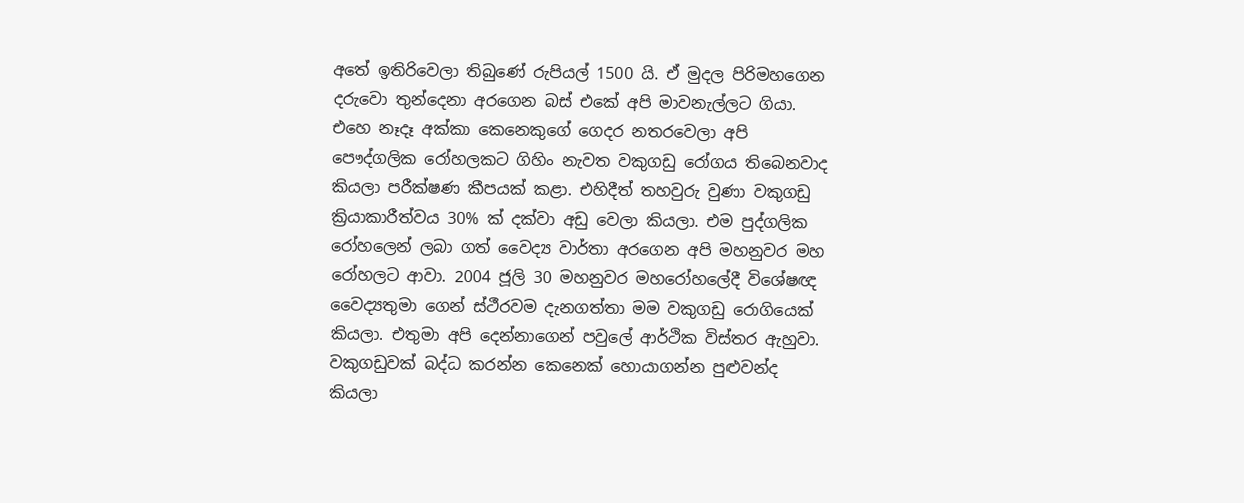අතේ ඉතිරිවෙලා තිබුණේ රුපියල් 1500 යි. ඒ මුදල පිරිමහගෙන දරුවො තුන්දෙනා අරගෙන බස් එකේ අපි මාවනැල්ලට ගියා. එහෙ නෑදෑ අක්කා කෙනෙකුගේ ගෙදර නතරවෙලා අපි පෞද්ගලික රෝහලකට ගිහිං නැවත වකුගඩු රෝගය තිබෙනවාද කියලා පරීක්ෂණ කීපයක් කළා. එහිදීත් තහවුරු වුණා වකුගඩු ක්‍රියාකාරීත්වය 30% ක් දක්වා අඩු වෙලා කියලා. එම පුද්ගලික රෝහලෙන් ලබා ගත් වෛද්‍ය වාර්තා අරගෙන අපි මහනුවර මහ රෝහලට ආවා. 2004 ජූලි 30 මහනුවර මහරෝහලේදී විශේෂඥ වෛද්‍යතුමා ගෙන් ස්ථීරවම දැනගත්තා මම වකුගඩු රොගියෙක් කියලා. එතුමා අපි දෙන්නාගෙන් පවුලේ ආර්ථික විස්තර ඇහුවා. වකුගඩුවක් බද්ධ කරන්න කෙනෙක් හොයාගන්න පුළුවන්ද කියලා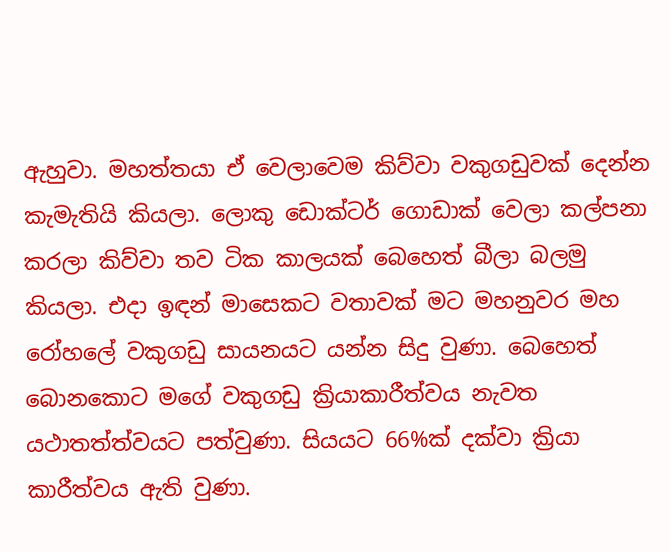ඇහුවා. මහත්තයා ඒ වෙලාවෙම කිව්වා වකුගඩුවක් දෙන්න කැමැතියි කියලා. ලොකු ඩොක්ටර් ගොඩාක් වෙලා කල්පනා කරලා කිව්වා තව ටික කාලයක් බෙහෙත් බීලා බලමු කියලා. එදා ඉඳන් මාසෙකට වතාවක් මට මහනුවර මහ රෝහලේ වකුගඩු සායනයට යන්න සිදු වුණා. බෙහෙත් බොනකොට මගේ වකුගඩු ක්‍රියාකාරීත්වය නැවත යථාතත්ත්වයට පත්වුණා. සියයට 66%ක් දක්වා ක්‍රියා කාරීත්වය ඇති වුණා.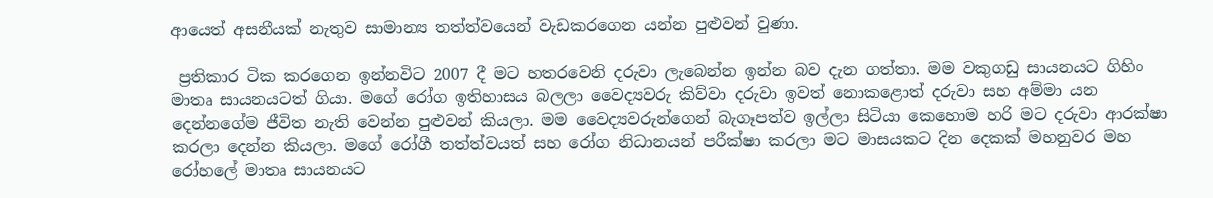ආයෙත් අසනීයක් නැතුව සාමාන්‍ය තත්ත්වයෙන් වැඩකරගෙන යන්න පුළුවන් වුණා.

 ප්‍රතිකාර ටික කරගෙන ඉන්නවිට 2007 දී මට හතරවෙනි දරුවා ලැබෙන්න ඉන්න බව දැන ගත්තා. මම වකුගඩු සායනයට ගිහිං මාතෘ සායනයටත් ගියා. මගේ රෝග ඉතිහාසය බලලා වෛද්‍යවරු කිව්වා දරුවා ඉවත් නොකළොත් දරුවා සහ අම්මා යන දෙන්නගේම ජීවිත නැති වෙන්න පුළුවන් කියලා. මම වෛද්‍යවරුන්ගෙන් බැගෑපත්ව ඉල්ලා සිටියා කෙහොම හරි මට දරුවා ආරක්ෂා කරලා දෙන්න කියලා. මගේ රෝගී තත්ත්වයත් සහ රෝග නිධානයන් පරීක්ෂා කරලා මට මාසයකට දින දෙකක් මහනුවර මහ රෝහලේ මාතෘ සායනයට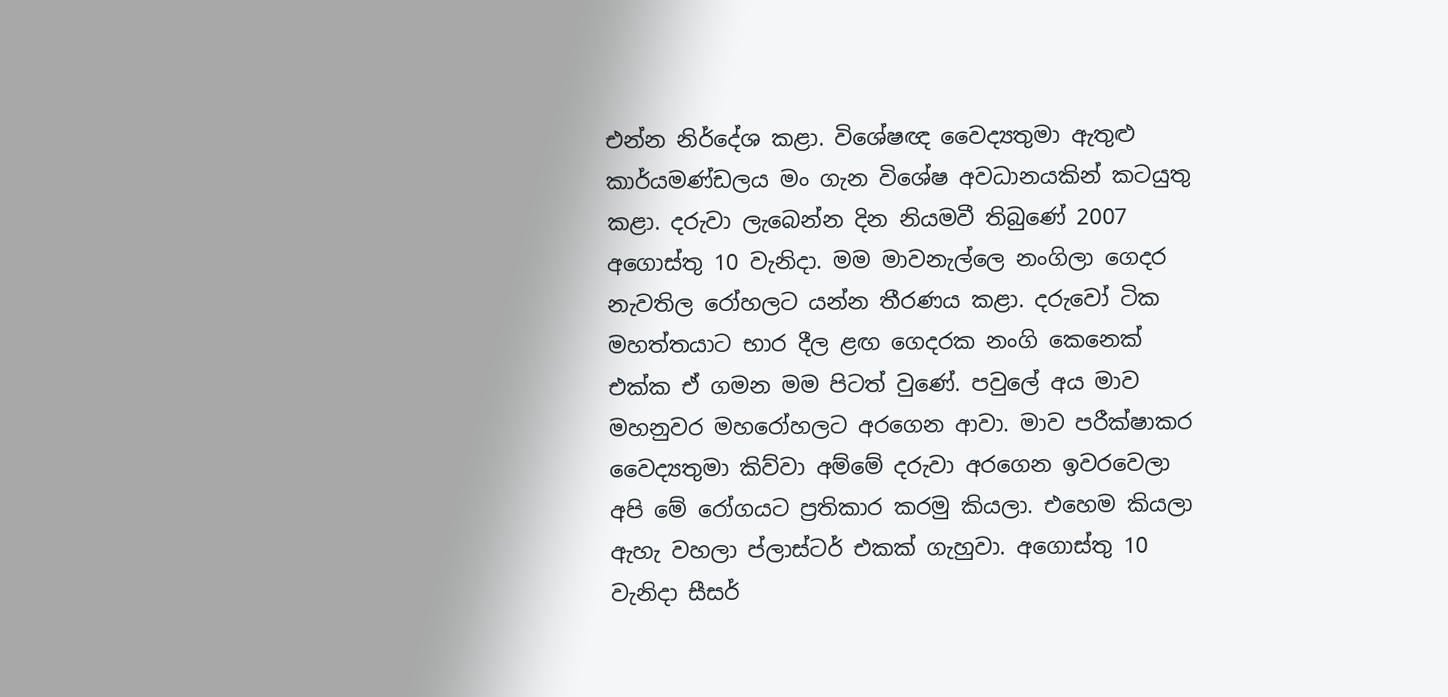එන්න නිර්දේශ කළා. විශේෂඥ වෛද්‍යතුමා ඇතුළු කාර්යමණ්ඩලය මං ගැන විශේෂ අවධානයකින් කටයුතු කළා. දරුවා ලැබෙන්න දින නියමවී තිබුණේ 2007 අගොස්තු 10 වැනිදා. මම මාවනැල්ලෙ නංගිලා ගෙදර නැවතිල රෝහලට යන්න තීරණය කළා. දරුවෝ ටික මහත්තයාට භාර දීල ළඟ ගෙදරක නංගි කෙනෙක් එක්ක ඒ ගමන මම පිටත් වුණේ. පවුලේ අය මාව මහනුවර මහරෝහලට අරගෙන ආවා. මාව පරීක්ෂාකර වෛද්‍යතුමා කිව්වා අම්මේ දරුවා අරගෙන ඉවරවෙලා අපි මේ රෝගයට ප්‍රතිකාර කරමු කියලා. එහෙම කියලා ඇහැ වහලා ප්ලාස්ටර් එකක් ගැහුවා. අගොස්තු 10 වැනිදා සීසර්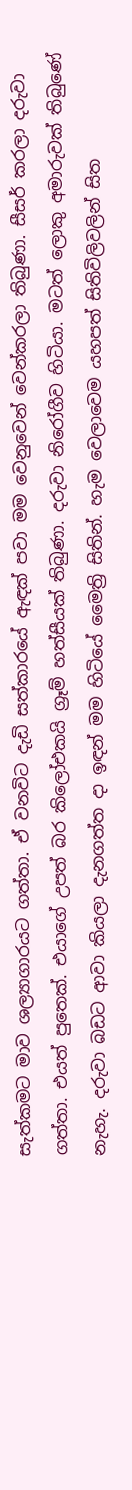සැත්කමට මාව ශල්‍යාගාරයට ගත්තා. ඒ වනවිට දැඩි සත්කාරයේ ඇඳක් පවා මම වෙනුවෙන් වෙන්කරලා තිබුණා. සීසර් කරලා දරුවා ගත්තා. එයත් පුතෙක්. එයාගේ උපත් බර කිලෝඑකයි ග්‍රෑම් හත්සීයක් තිබුණා. දරුවා නිරෝගීව හිටියා. මටත් ලොකු අමාරුවක් තිබුණේ නැහැ. දරුවා බඩට ආවා කියලා දැනගත්ත දා ඉඳන් මම හිටියේ මෛත්‍රි සිතින්. හැම වෙලාවෙම යහපත් සිතිවිලිවලින් සිත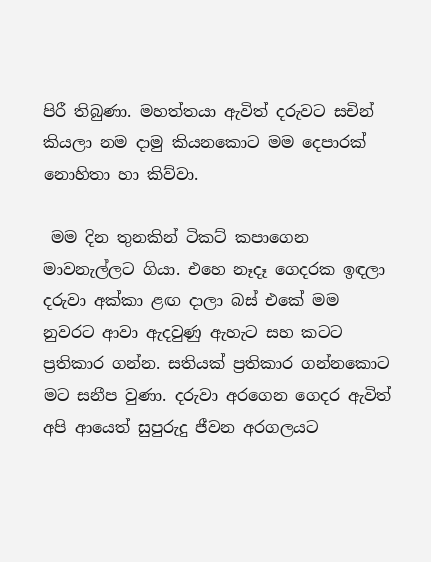පිරී තිබුණා. මහත්තයා ඇවිත් දරුවට සචින් කියලා නම දාමු කියනකොට මම දෙපාරක් නොහිතා හා කිව්වා.

 මම දින තුනකින් ටිකට් කපාගෙන මාවනැල්ලට ගියා. එහෙ නෑදෑ ගෙදරක ඉඳලා දරුවා අක්කා ළඟ දාලා බස් එකේ මම නුවරට ආවා ඇදවුණු ඇහැට සහ කටට ප්‍රතිකාර ගන්න. සතියක් ප්‍රතිකාර ගන්නකොට මට සනීප වුණා. දරුවා අරගෙන ගෙදර ඇවිත් අපි ආයෙත් සුපුරුදු ජීවන අරගලයට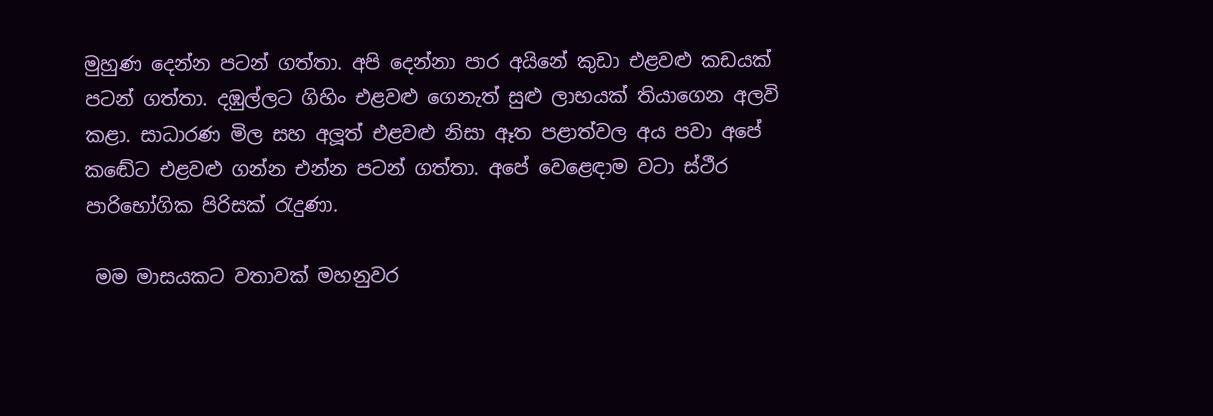මුහුණ දෙන්න පටන් ගත්තා. අපි දෙන්නා පාර අයිනේ කුඩා එළවළු කඩයක් පටන් ගත්තා. දඹුල්ලට ගිහිං එළවළු ගෙනැත් සුළු ලාභයක් තියාගෙන අලවි කළා. සාධාරණ මිල සහ අලූත් එළවළු නිසා ඈත පළාත්වල අය පවා අපේ කඬේට එළවළු ගන්න එන්න පටන් ගත්තා. අපේ වෙළෙඳාම වටා ස්ථීර පාරිභෝගික පිරිසක් රැදුණා.

 මම මාසයකට වතාවක් මහනුවර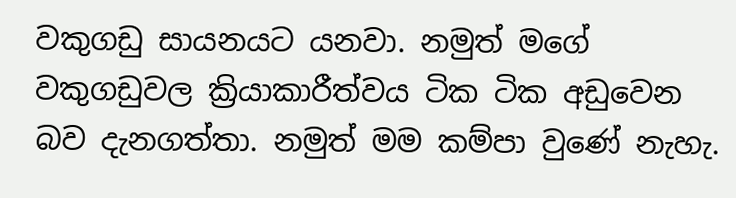වකුගඩු සායනයට යනවා. නමුත් මගේ වකුගඩුවල ක්‍රියාකාරීත්වය ටික ටික අඩුවෙන බව දැනගත්තා. නමුත් මම කම්පා වුණේ නැහැ.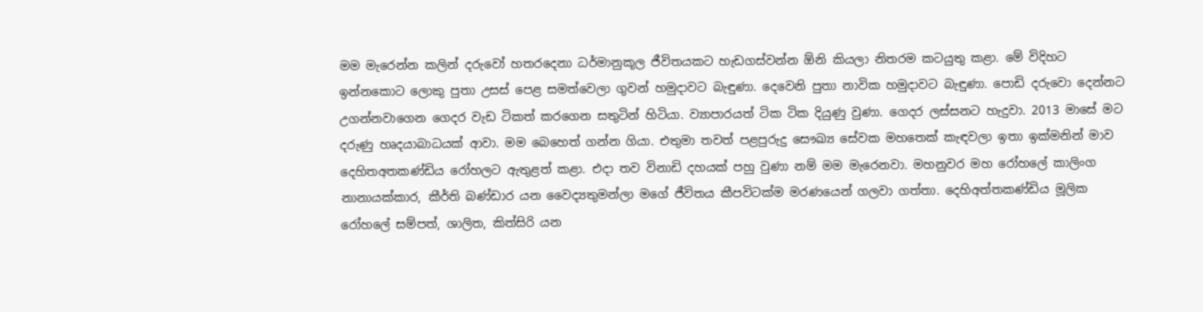මම මැරෙන්න කලින් දරුවෝ හතරදෙනා ධර්මානුකූල ජීවිතයකට හැඩගස්වන්න ඕනි කියලා නිතරම කටයුතු කළා. මේ විදිහට ඉන්නකොට ලොකු පුතා උසස් පෙළ සමත්වෙලා ගුවන් හමුදාවට බැඳුණා. දෙවෙනි පුතා නාවික හමුදාවට බැඳුණා. පොඩි දරුවො දෙන්නට උගන්නවාගෙන ගෙදර වැඩ ටිකත් කරගෙන සතුටින් හිටියා. ව්‍යාපාරයත් ටික ටික දියුණු වුණා. ගෙදර ලස්සනට හැදුවා. 2013 මාසේ මට දරුණු හෘදයාබාධයක් ආවා. මම බෙහෙත් ගන්න ගියා. එතුමා තවත් පළපුරුදු සෞඛ්‍ය සේවක මහතෙක් කැඳවලා ඉතා ඉක්මනින් මාව දෙහිතඅතකණ්ඩිය රෝහලට ඇතුළත් කළා. එදා තව විනාඩි දහයක් පහු වුණා නම් මම මැරෙනවා. මහනුවර මහ රෝහලේ කාලිංග නානායක්කාර, කීර්ති බණ්ඩාර යන වෛද්‍යතුමන්ලා මගේ ජීවිතය කීපවිටක්ම මරණයෙන් ගලවා ගත්තා. දෙහිඅත්තකණ්ඩිය මූලික රෝහලේ සම්පත්, ශාලිත, කිත්සිරි යන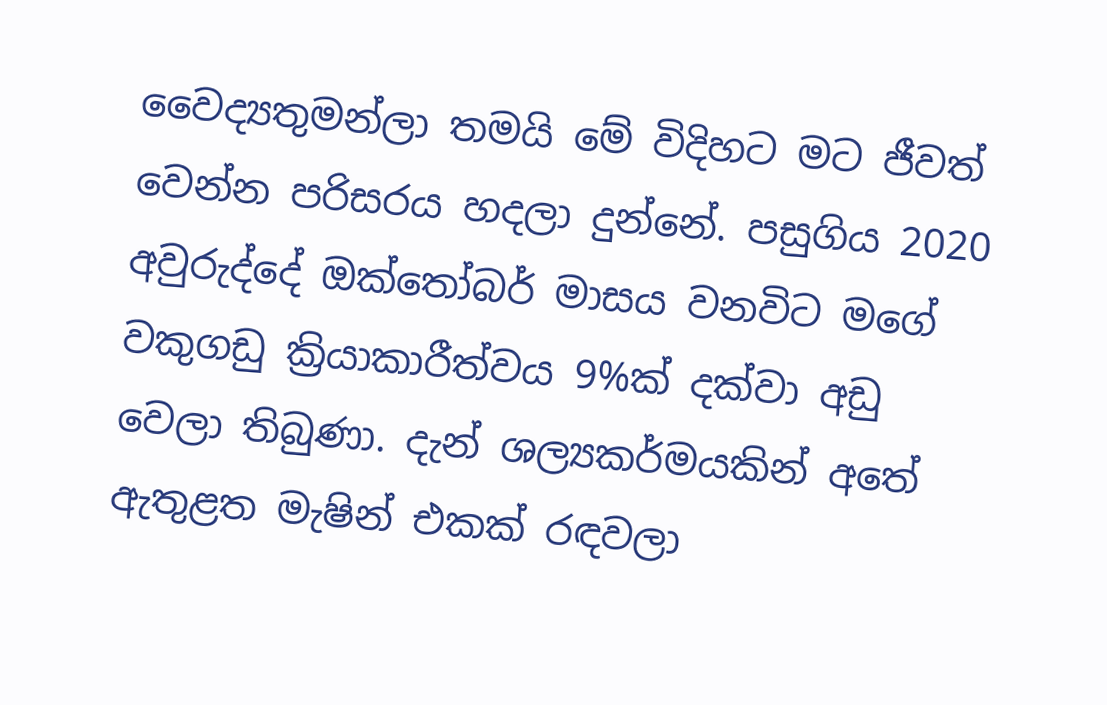වෛද්‍යතුමන්ලා තමයි මේ විදිහට මට ජීවත් වෙන්න පරිසරය හදලා දුන්නේ. පසුගිය 2020 අවුරුද්දේ ඔක්තෝබර් මාසය වනවිට මගේ වකුගඩු ක්‍රියාකාරීත්වය 9%ක් දක්වා අඩු වෙලා තිබුණා. දැන් ශල්‍යකර්මයකින් අතේ ඇතුළත මැෂින් එකක් රඳවලා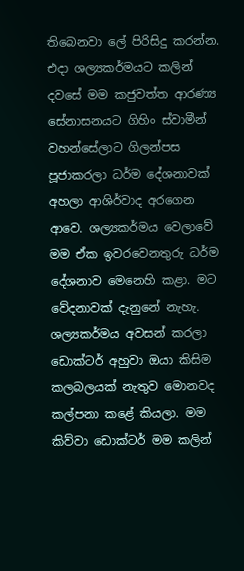තිබෙනවා ලේ පිරිසිදු කරන්න. එදා ශල්‍යකර්මයට කලින් දවසේ මම කජුවත්ත ආරණ්‍ය සේනාසනයට ගිහිං ස්වාමීන් වහන්සේලාට ගිලන්පස පූජාකරලා ධර්ම දේශනාවක් අහලා ආශිර්වාද අරගෙන ආවෙ. ශල්‍යකර්මය වෙලාවේ මම ඒක ඉවරවෙනතුරු ධර්ම දේශනාව මෙනෙහි කළා. මට වේදනාවක් දැනුනේ නැහැ. ශල්‍යකර්මය අවසන් කරලා ඩොක්ටර් අහුවා ඔයා කිසිම කලබලයක් නැතුව මොනවද කල්පනා කළේ කියලා. මම කිව්වා ඩොක්ටර් මම කලින්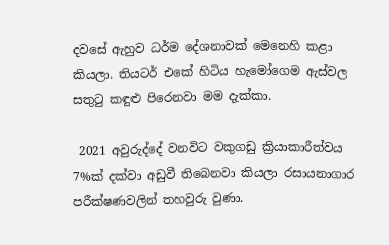දවසේ ඇහුව ධර්ම දේශනාවක් මෙනෙහි කළා කියලා. තියටර් එකේ හිටිය හැමෝගෙම ඇස්වල සතුටු කඳුළු පිරෙනවා මම දැක්කා.

 2021 අවුරුද්දේ වනවිට වකුගඩු ක්‍රියාකාරීත්වය 7%ක් දක්වා අඩුවී තිබෙනවා කියලා රසායනාගාර පරීක්ෂණවලින් තහවුරු වුණා.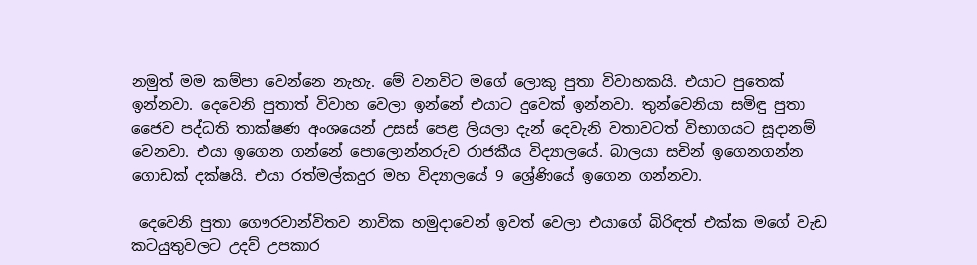නමුත් මම කම්පා වෙන්නෙ නැහැ. මේ වනවිට මගේ ලොකු පුතා විවාහකයි. එයාට පුතෙක් ඉන්නවා. දෙවෙනි පුතාත් විවාහ වෙලා ඉන්නේ එයාට දුවෙක් ඉන්නවා. තුන්වෙනියා සමිඳු පුතා ජෛව පද්ධති තාක්ෂණ අංශයෙන් උසස් පෙළ ලියලා දැන් දෙවැනි වතාවටත් විභාගයට සූදානම් වෙනවා. එයා ඉගෙන ගන්නේ පොලොන්නරුව රාජකීය විද්‍යාලයේ. බාලයා සචින් ඉගෙනගන්න ගොඩක් දක්ෂයි. එයා රත්මල්කදුර මහ විද්‍යාලයේ 9 ශ්‍රේණියේ ඉගෙන ගන්නවා.

 දෙවෙනි පුතා ගෞරවාන්විතව නාවික හමුදාවෙන් ඉවත් වෙලා එයාගේ බිරිඳත් එක්ක මගේ වැඩ කටයුතුවලට උදව් උපකාර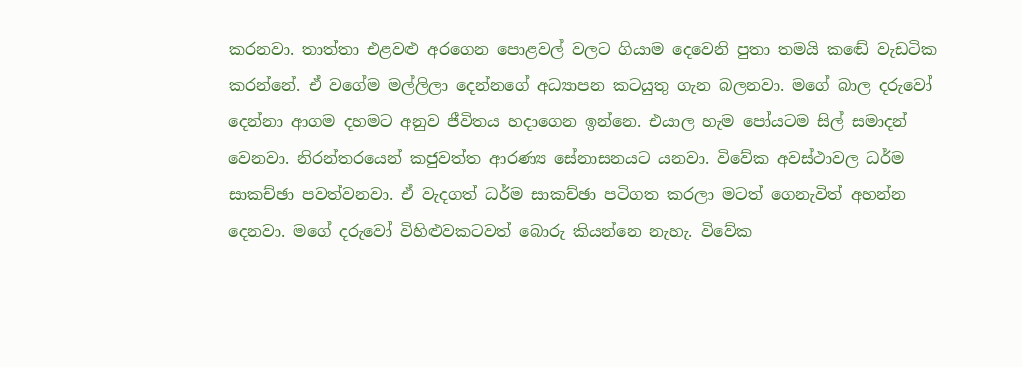කරනවා. තාත්තා එළවළු අරගෙන පොළවල් වලට ගියාම දෙවෙනි පුතා තමයි කඬේ වැඩටික කරන්නේ. ඒ වගේම මල්ලිලා දෙන්නගේ අධ්‍යාපන කටයුතු ගැන බලනවා. මගේ බාල දරුවෝ දෙන්නා ආගම දහමට අනුව ජීවිතය හදාගෙන ඉන්නෙ. එයාල හැම පෝයටම සිල් සමාදන් වෙනවා. නිරන්තරයෙන් කජුවත්ත ආරණ්‍ය සේනාසනයට යනවා. විවේක අවස්ථාවල ධර්ම සාකච්ඡා පවත්වනවා. ඒ වැදගත් ධර්ම සාකච්ඡා පටිගත කරලා මටත් ගෙනැවිත් අහන්න දෙනවා. මගේ දරුවෝ විහිළුවකටවත් බොරු කියන්නෙ නැහැ. විවේක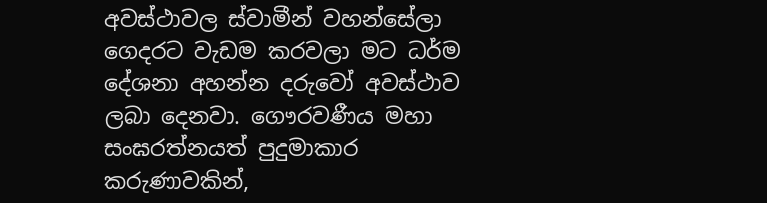අවස්ථාවල ස්වාමීන් වහන්සේලා ගෙදරට වැඩම කරවලා මට ධර්ම දේශනා අහන්න දරුවෝ අවස්ථාව ලබා දෙනවා. ගෞරවණීය මහා සංඝරත්නයත් පුදුමාකාර කරුණාවකින්,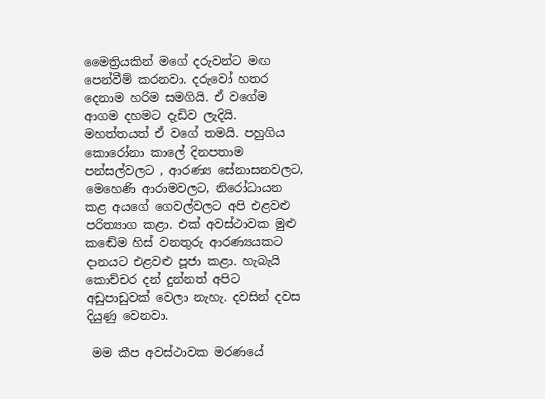මෛත්‍රියකින් මගේ දරුවන්ට මඟ පෙන්වීම් කරනවා. දරුවෝ හතර දෙනාම හරිම සමගියි. ඒ වගේම ආගම දහමට දැඩිව ලැදියි. මහත්තයත් ඒ වගේ තමයි. පහුගිය කොරෝනා කාලේ දිනපතාම පන්සල්වලට , ආරණ්‍ය සේනාසනවලට, මෙහෙණි ආරාමවලට, නිරෝධායන කළ අයගේ ගෙවල්වලට අපි එළවළු පරිත්‍යාග කළා. එක් අවස්ථාවක මුළු කඬේම හිස් වනතුරු ආරණ්‍යයකට දානයට එළවළු පූජා කළා. හැබැයි කොච්චර දන් දුන්නත් අපිට අඩුපාඩුවක් වෙලා නැහැ. දවසින් දවස දියුණු වෙනවා.

 මම කීප අවස්ථාවක මරණයේ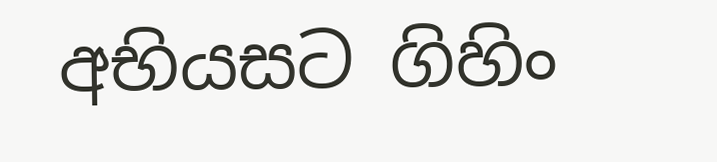අභියසට ගිහිං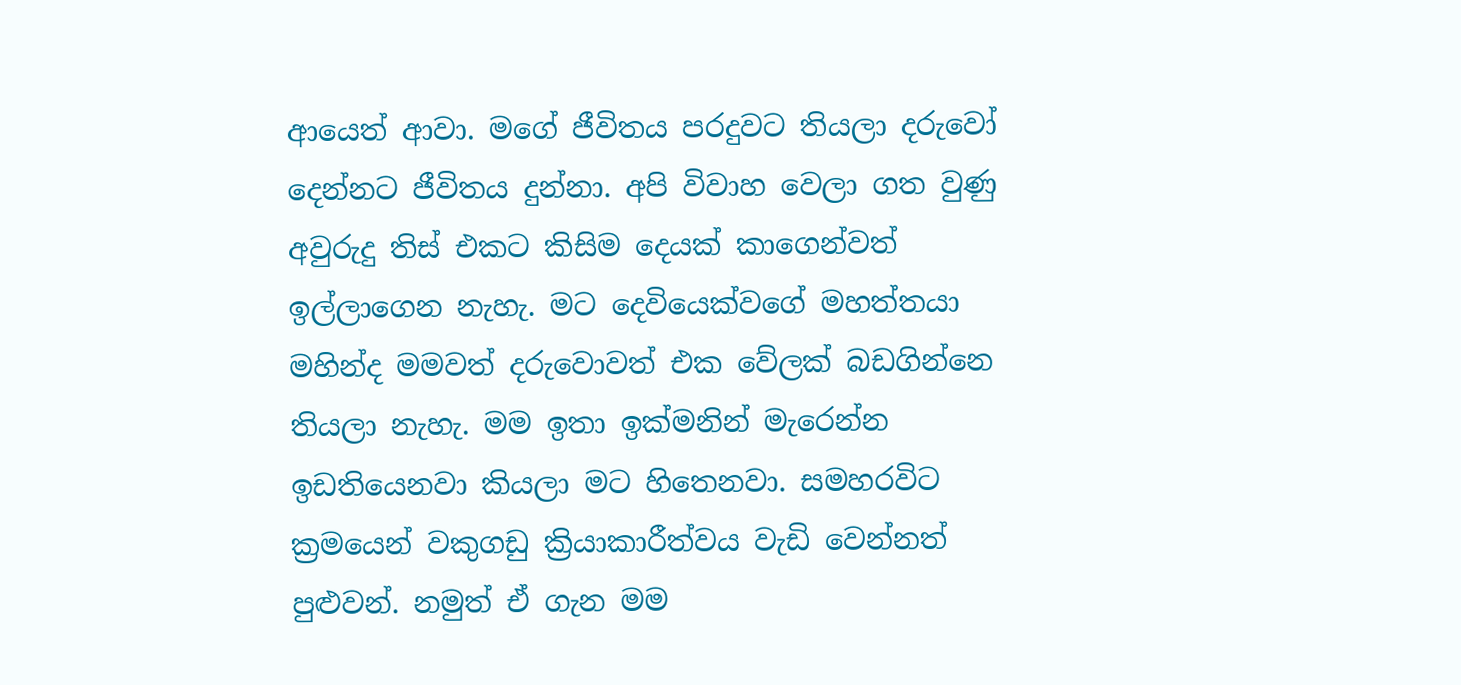ආයෙත් ආවා. මගේ ජීවිතය පරදුවට තියලා දරුවෝ දෙන්නට ජීවිතය දුන්නා. අපි විවාහ වෙලා ගත වුණු අවුරුදු තිස් එකට කිසිම දෙයක් කාගෙන්වත් ඉල්ලාගෙන නැහැ. මට දෙවියෙක්වගේ මහත්තයා මහින්ද මමවත් දරුවොවත් එක වේලක් බඩගින්නෙ තියලා නැහැ. මම ඉතා ඉක්මනින් මැරෙන්න ඉඩතියෙනවා කියලා මට හිතෙනවා. සමහරවිට ක්‍රමයෙන් වකුගඩු ක්‍රියාකාරීත්වය වැඩි වෙන්නත් පුළුවන්. නමුත් ඒ ගැන මම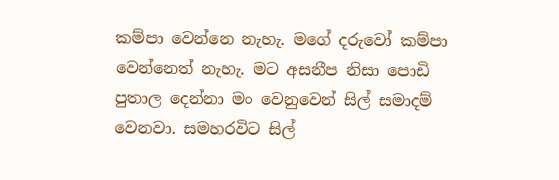කම්පා වෙන්නෙ නැහැ. මගේ දරුවෝ කම්පා වෙන්නෙත් නැහැ. මට අසනීප නිසා පොඩි පුතාල දෙන්නා මං වෙනුවෙන් සිල් සමාදම් වෙනවා. සමහරවිට සිල්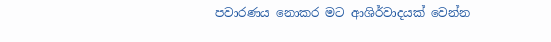පවාරණය නොකර මට ආශිර්වාදයක් වෙන්න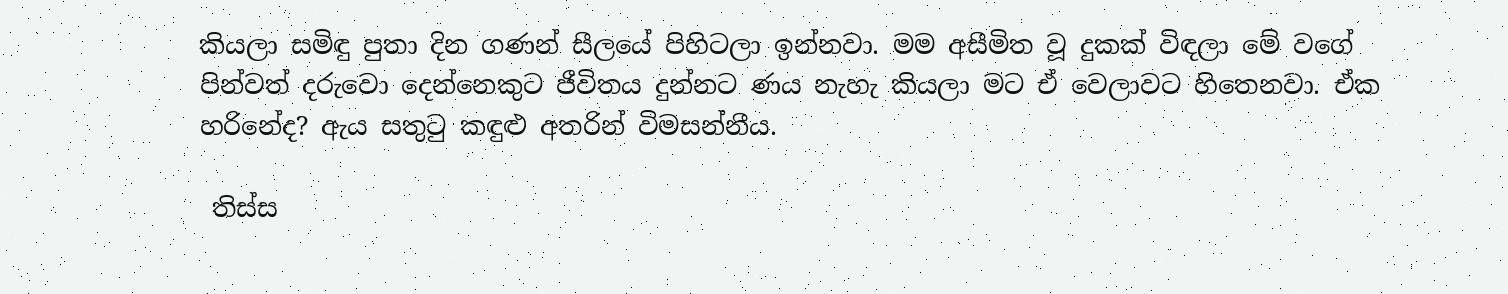කියලා සමිඳු පුතා දින ගණන් සීලයේ පිහිටලා ඉන්නවා. මම අසීමිත වූ දුකක් විඳලා මේ වගේ පින්වත් දරුවො දෙන්නෙකුට ජීවිතය දුන්නට ණය නැහැ කියලා මට ඒ වෙලාවට හිතෙනවා. ඒක හරිනේද? ඇය සතුටු කඳුළු අතරින් විමසන්නීය.

 තිස්ස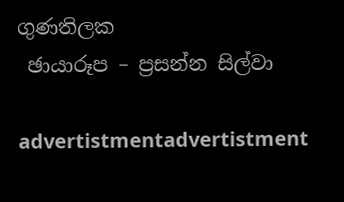ගුණතිලක
 ඡායාරූප – ප්‍රසන්න සිල්වා

advertistmentadvertistment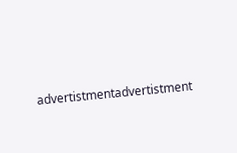advertistmentadvertistment